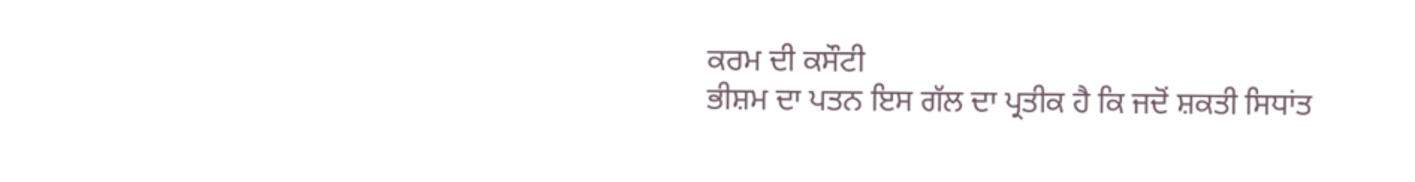ਕਰਮ ਦੀ ਕਸੌਟੀ
ਭੀਸ਼ਮ ਦਾ ਪਤਨ ਇਸ ਗੱਲ ਦਾ ਪ੍ਰਤੀਕ ਹੈ ਕਿ ਜਦੋਂ ਸ਼ਕਤੀ ਸਿਧਾਂਤ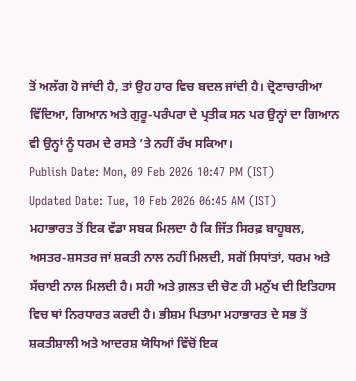ਤੋਂ ਅਲੱਗ ਹੋ ਜਾਂਦੀ ਹੈ, ਤਾਂ ਉਹ ਹਾਰ ਵਿਚ ਬਦਲ ਜਾਂਦੀ ਹੈ। ਦ੍ਰੋਣਾਚਾਰੀਆ ਵਿੱਦਿਆ, ਗਿਆਨ ਅਤੇ ਗੁਰੂ-ਪਰੰਪਰਾ ਦੇ ਪ੍ਰਤੀਕ ਸਨ ਪਰ ਉਨ੍ਹਾਂ ਦਾ ਗਿਆਨ ਵੀ ਉਨ੍ਹਾਂ ਨੂੰ ਧਰਮ ਦੇ ਰਸਤੇ ’ਤੇ ਨਹੀਂ ਰੱਖ ਸਕਿਆ।
Publish Date: Mon, 09 Feb 2026 10:47 PM (IST)
Updated Date: Tue, 10 Feb 2026 06:45 AM (IST)
ਮਹਾਭਾਰਤ ਤੋਂ ਇਕ ਵੱਡਾ ਸਬਕ ਮਿਲਦਾ ਹੈ ਕਿ ਜਿੱਤ ਸਿਰਫ਼ ਬਾਹੂਬਲ, ਅਸਤਰ-ਸ਼ਸਤਰ ਜਾਂ ਸ਼ਕਤੀ ਨਾਲ ਨਹੀਂ ਮਿਲਦੀ, ਸਗੋਂ ਸਿਧਾਂਤਾਂ, ਧਰਮ ਅਤੇ ਸੱਚਾਈ ਨਾਲ ਮਿਲਦੀ ਹੈ। ਸਹੀ ਅਤੇ ਗ਼ਲਤ ਦੀ ਚੋਣ ਹੀ ਮਨੁੱਖ ਦੀ ਇਤਿਹਾਸ ਵਿਚ ਥਾਂ ਨਿਰਧਾਰਤ ਕਰਦੀ ਹੈ। ਭੀਸ਼ਮ ਪਿਤਾਮਾ ਮਹਾਭਾਰਤ ਦੇ ਸਭ ਤੋਂ ਸ਼ਕਤੀਸ਼ਾਲੀ ਅਤੇ ਆਦਰਸ਼ ਯੋਧਿਆਂ ਵਿੱਚੋਂ ਇਕ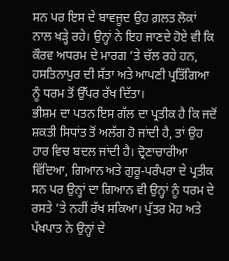ਸਨ ਪਰ ਇਸ ਦੇ ਬਾਵਜੂਦ ਉਹ ਗ਼ਲਤ ਲੋਕਾਂ ਨਾਲ ਖੜ੍ਹੇ ਰਹੇ। ਉਨ੍ਹਾਂ ਨੇ ਇਹ ਜਾਣਦੇ ਹੋਏ ਵੀ ਕਿ ਕੌਰਵ ਅਧਰਮ ਦੇ ਮਾਰਗ ’ਤੇ ਚੱਲ ਰਹੇ ਹਨ, ਹਸਤਿਨਾਪੁਰ ਦੀ ਸੱਤਾ ਅਤੇ ਆਪਣੀ ਪ੍ਰਤਿੱਗਿਆ ਨੂੰ ਧਰਮ ਤੋਂ ਉੱਪਰ ਰੱਖ ਦਿੱਤਾ।
ਭੀਸ਼ਮ ਦਾ ਪਤਨ ਇਸ ਗੱਲ ਦਾ ਪ੍ਰਤੀਕ ਹੈ ਕਿ ਜਦੋਂ ਸ਼ਕਤੀ ਸਿਧਾਂਤ ਤੋਂ ਅਲੱਗ ਹੋ ਜਾਂਦੀ ਹੈ, ਤਾਂ ਉਹ ਹਾਰ ਵਿਚ ਬਦਲ ਜਾਂਦੀ ਹੈ। ਦ੍ਰੋਣਾਚਾਰੀਆ ਵਿੱਦਿਆ, ਗਿਆਨ ਅਤੇ ਗੁਰੂ-ਪਰੰਪਰਾ ਦੇ ਪ੍ਰਤੀਕ ਸਨ ਪਰ ਉਨ੍ਹਾਂ ਦਾ ਗਿਆਨ ਵੀ ਉਨ੍ਹਾਂ ਨੂੰ ਧਰਮ ਦੇ ਰਸਤੇ ’ਤੇ ਨਹੀਂ ਰੱਖ ਸਕਿਆ। ਪੁੱਤਰ ਮੋਹ ਅਤੇ ਪੱਖਪਾਤ ਨੇ ਉਨ੍ਹਾਂ ਦੇ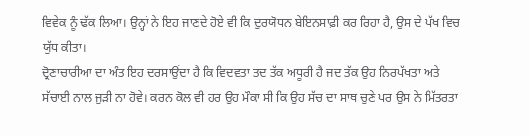ਵਿਵੇਕ ਨੂੰ ਢੱਕ ਲਿਆ। ਉਨ੍ਹਾਂ ਨੇ ਇਹ ਜਾਣਦੇ ਹੋਏ ਵੀ ਕਿ ਦੁਰਯੋਧਨ ਬੇਇਨਸਾਫ਼ੀ ਕਰ ਰਿਹਾ ਹੈ, ਉਸ ਦੇ ਪੱਖ ਵਿਚ ਯੁੱਧ ਕੀਤਾ।
ਦ੍ਰੋਣਾਚਾਰੀਆ ਦਾ ਅੰਤ ਇਹ ਦਰਸਾਉਂਦਾ ਹੈ ਕਿ ਵਿਦਵਤਾ ਤਦ ਤੱਕ ਅਧੂਰੀ ਹੈ ਜਦ ਤੱਕ ਉਹ ਨਿਰਪੱਖਤਾ ਅਤੇ ਸੱਚਾਈ ਨਾਲ ਜੁੜੀ ਨਾ ਹੋਵੇ। ਕਰਨ ਕੋਲ ਵੀ ਹਰ ਉਹ ਮੌਕਾ ਸੀ ਕਿ ਉਹ ਸੱਚ ਦਾ ਸਾਥ ਚੁਣੇ ਪਰ ਉਸ ਨੇ ਮਿੱਤਰਤਾ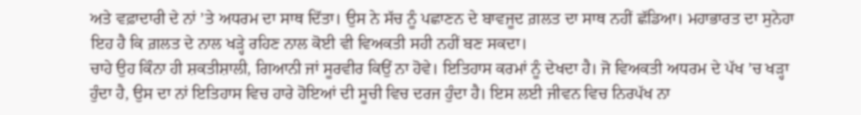ਅਤੇ ਵਫ਼ਾਦਾਰੀ ਦੇ ਨਾਂ ’ਤੇ ਅਧਰਮ ਦਾ ਸਾਥ ਦਿੱਤਾ। ਉਸ ਨੇ ਸੱਚ ਨੂੰ ਪਛਾਣਨ ਦੇ ਬਾਵਜੂਦ ਗ਼ਲਤ ਦਾ ਸਾਥ ਨਹੀਂ ਛੱਡਿਆ। ਮਹਾਭਾਰਤ ਦਾ ਸੁਨੇਹਾ ਇਹ ਹੈ ਕਿ ਗ਼ਲਤ ਦੇ ਨਾਲ ਖੜ੍ਹੇ ਰਹਿਣ ਨਾਲ ਕੋਈ ਵੀ ਵਿਅਕਤੀ ਸਹੀ ਨਹੀਂ ਬਣ ਸਕਦਾ।
ਚਾਹੇ ਉਹ ਕਿੰਨਾ ਹੀ ਸ਼ਕਤੀਸ਼ਾਲੀ, ਗਿਆਨੀ ਜਾਂ ਸੂਰਵੀਰ ਕਿਉਂ ਨਾ ਹੋਵੇ। ਇਤਿਹਾਸ ਕਰਮਾਂ ਨੂੰ ਦੇਖਦਾ ਹੈ। ਜੋ ਵਿਅਕਤੀ ਅਧਰਮ ਦੇ ਪੱਖ ’ਚ ਖੜ੍ਹਾ ਹੁੰਦਾ ਹੈ, ਉਸ ਦਾ ਨਾਂ ਇਤਿਹਾਸ ਵਿਚ ਹਾਰੇ ਹੋਇਆਂ ਦੀ ਸੂਚੀ ਵਿਚ ਦਰਜ ਹੁੰਦਾ ਹੈ। ਇਸ ਲਈ ਜੀਵਨ ਵਿਚ ਨਿਰਪੱਖ ਨਾ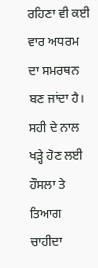ਰਹਿਣਾ ਵੀ ਕਈ ਵਾਰ ਅਧਰਮ ਦਾ ਸਮਰਥਨ ਬਣ ਜਾਂਦਾ ਹੈ।
ਸਹੀ ਦੇ ਨਾਲ ਖੜ੍ਹੇ ਹੋਣ ਲਈ ਹੌਸਲਾ ਤੇ ਤਿਆਗ ਚਾਹੀਦਾ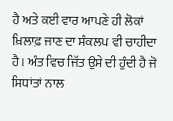ਹੈ ਅਤੇ ਕਈ ਵਾਰ ਆਪਣੇ ਹੀ ਲੋਕਾਂ ਖ਼ਿਲਾਫ਼ ਜਾਣ ਦਾ ਸੰਕਲਪ ਵੀ ਚਾਹੀਦਾ ਹੈ। ਅੰਤ ਵਿਚ ਜਿੱਤ ਉਸੇ ਦੀ ਹੁੰਦੀ ਹੈ ਜੋ ਸਿਧਾਂਤਾਂ ਨਾਲ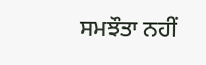ਸਮਝੌਤਾ ਨਹੀਂ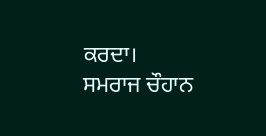ਕਰਦਾ।
ਸਮਰਾਜ ਚੌਹਾਨ